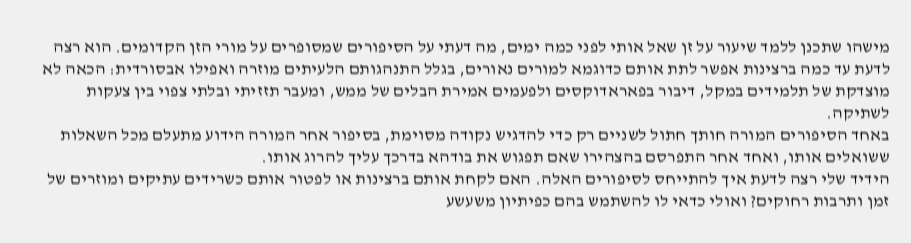מישהו שתכנן ללמד שיעור על זן שאל אותי לפני כמה ימים, מה דעתי על הסיפורים שמסופרים על מורי הזן הקדומים. הוא רצה לדעת עד כמה ברצינות אפשר לתת אותם כדוגמא למורים נאורים, בגלל התנהגותם הלעיתים מוזרה ואפילו אבסורדית: הכאה לא מוצדקת של תלמידים במקל, דיבור בפאראדוקסים ולפעמים אמירת הבלים של ממש, ומעבר תזזיתי ובלתי צפוי בין צעקות לשתיקה.
באחד הסיפורים המורה חותך חתול לשניים רק כדי להדגיש נקודה מסוימת, בסיפור אחר המורה הידוע מתעלם מכל השאלות ששואלים אותו, ואחד אחר התפרסם בהצהירו שאם תפגוש את בודהא בדרכך עליך להרוג אותו.
הידיד שלי רצה לדעת איך להתייחס לסיפורים האלה. האם לקחת אותם ברצינות או לפטור אותם כשרידים עתיקים ומוזרים של זמן ותרבות רחוקים? ואולי כדאי לו להשתמש בהם כפיתיון משעשע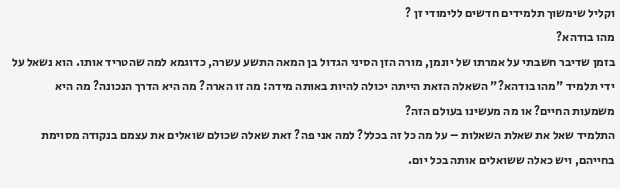וקליל שימשוך תלמידים חדשים ללימודי זן ?
מהו בודהא?
בזמן שדיבר חשבתי על אמרתו של יונמן, מורה הזן הסיני הגדול בן המאה התשע עשרה, כדוגמא למה שהטריד אותו. הוא נשאל על ידי תלמיד "מהו בודהא?" השאלה הזאת הייתה יכולה להיות באותה מידה: מה זו הארה? מה היא הדרך הנכונה? מה היא משמעות החיים? או מה מעשינו בעולם הזה?
התלמיד שאל את שאלת השאלות – על מה כל זה בכלל? למה אני פה? זאת שאלה שכולם שואלים את עצמם בנקודה מסוימת בחייהם, ויש כאלה ששואלים אותה בכל יום.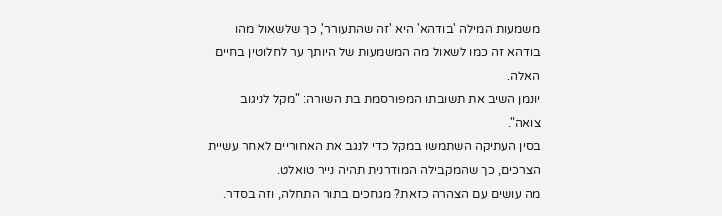משמעות המילה 'בודהא' היא 'זה שהתעורר', כך שלשאול מהו בודהא זה כמו לשאול מה המשמעות של היותך ער לחלוטין בחיים האלה.
יונמן השיב את תשובתו המפורסמת בת השורה: "מקל לניגוב צואה".
בסין העתיקה השתמשו במקל כדי לנגב את האחוריים לאחר עשיית הצרכים, כך שהמקבילה המודרנית תהיה נייר טואלט.
מה עושים עם הצהרה כזאת? מגחכים בתור התחלה, וזה בסדר.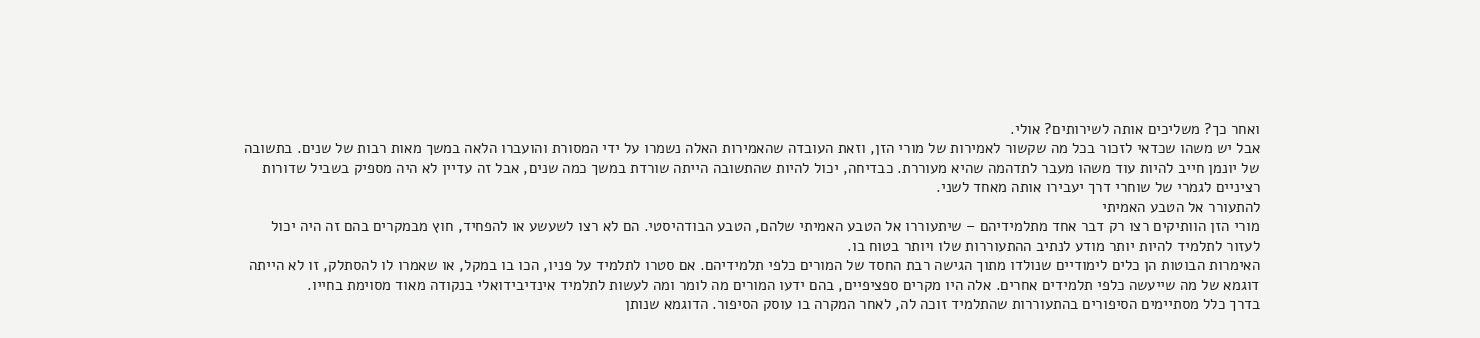ואחר כך? משליכים אותה לשירותים? אולי.
אבל יש משהו שכדאי לזכור בכל מה שקשור לאמירות של מורי הזן, וזאת העובדה שהאמירות האלה נשמרו על ידי המסורת והועברו הלאה במשך מאות רבות של שנים. בתשובה של יונמן חייב להיות עוד משהו מעבר לתדהמה שהיא מעוררת. כבדיחה, יכול להיות שהתשובה הייתה שורדת במשך כמה שנים, אבל זה עדיין לא היה מספיק בשביל שדורות רציניים לגמרי של שוחרי דרך יעבירו אותה מאחד לשני.
להתעורר אל הטבע האמיתי
מורי הזן הוותיקים רצו רק דבר אחד מתלמידיהם – שיתעוררו אל הטבע האמיתי שלהם, הטבע הבודהיסטי. הם לא רצו לשעשע או להפחיד, חוץ מבמקרים בהם זה היה יכול לעזור לתלמיד להיות יותר מודע לנתיב ההתעוררות שלו ויותר בטוח בו.
האימרות הבוטות הן כלים לימודיים שנולדו מתוך הגישה רבת החסד של המורים כלפי תלמידיהם. אם סטרו לתלמיד על פניו, הכו בו במקל, או שאמרו לו להסתלק, זו לא הייתה דוגמא של מה שייעשה כלפי תלמידים אחרים. אלה היו מקרים ספציפיים, בהם ידעו המורים מה לומר ומה לעשות לתלמיד אינדיבידואלי בנקודה מאוד מסוימת בחייו.
בדרך כלל מסתיימים הסיפורים בהתעוררות שהתלמיד זוכה לה, לאחר המקרה בו עוסק הסיפור. הדוגמא שנותן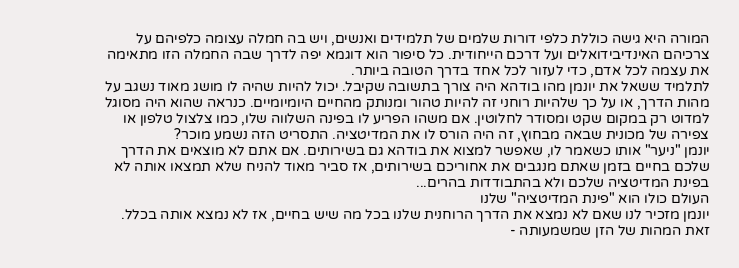המורה היא גישה כוללת כלפי דורות שלמים של תלמידים ואנשים, ויש בה חמלה עצומה כלפיהם על צרכיהם האינדיבידואלים ועל דרכם הייחודית. כל סיפור הוא דוגמא יפה לדרך שבה החמלה הזו מתאימה את עצמה לכל אדם, כדי לעזור לכל אחד בדרך הטובה ביותר.
לתלמיד ששאל את יונמן מהו בודהא היה צורך בתשובה שקיבל. יכול להיות שהיה לו מושג מאוד נשגב על מהות הדרך, או על כך שלהיות רוחני זה להיות טהור ומנותק מהחיים היומיומיים. כנראה שהוא היה מסוגל למדוט רק במקום שקט ומסודר לחלוטין. אם משהו הפריע לו בפינה השלווה שלו, כמו צלצול טלפון או צפירה של מכונית שבאה מבחוץ, זה היה הורס לו את המדיטציה. התסריט הזה נשמע מוכר?
יונמן "ניער" אותו כשאמר לו, שאפשר למצוא את בודהא גם בשירותים. אם אתם לא מוצאים את הדרך שלכם בחיים בזמן שאתם מנגבים את אחוריכם בשירותים, אז סביר מאוד להניח שלא תמצאו אותה לא בפינת המדיטציה שלכם ולא בהתבודדות בהרים...
העולם כולו הוא "פינת המדיטציה" שלנו
יונמן מזכיר לנו שאם לא נמצא את הדרך הרוחנית שלנו בכל מה שיש בחיים, אז לא נמצא אותה בכלל. זאת המהות של הזן שמשמעותה -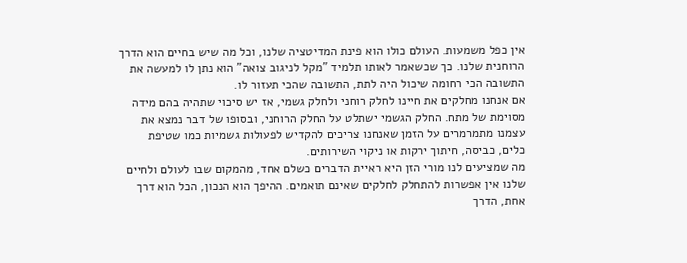אין כפל משמעות. העולם כולו הוא פינת המדיטציה שלנו, וכל מה שיש בחיים הוא הדרך הרוחנית שלנו. כך שכשאמר לאותו תלמיד "מקל לניגוב צואה" הוא נתן לו למעשה את התשובה הכי רחומה שיכול היה לתת, התשובה שהכי תעזור לו.
אם אנחנו מחלקים את חיינו לחלק רוחני ולחלק גשמי, אז יש סיכוי שתהיה בהם מידה מסוימת של מתח. החלק הגשמי ישתלט על החלק הרוחני, ובסופו של דבר נמצא את עצמנו מתמרמרים על הזמן שאנחנו צריכים להקדיש לפעולות גשמיות כמו שטיפת כלים, כביסה, חיתוך ירקות או ניקוי השירותים.
מה שמציעים לנו מורי הזן היא ראיית הדברים כשלם אחד, מהמקום שבו לעולם ולחיים שלנו אין אפשרות להתחלק לחלקים שאינם תואמים. ההיפך הוא הנכון, הכל הוא דרך אחת, הדרך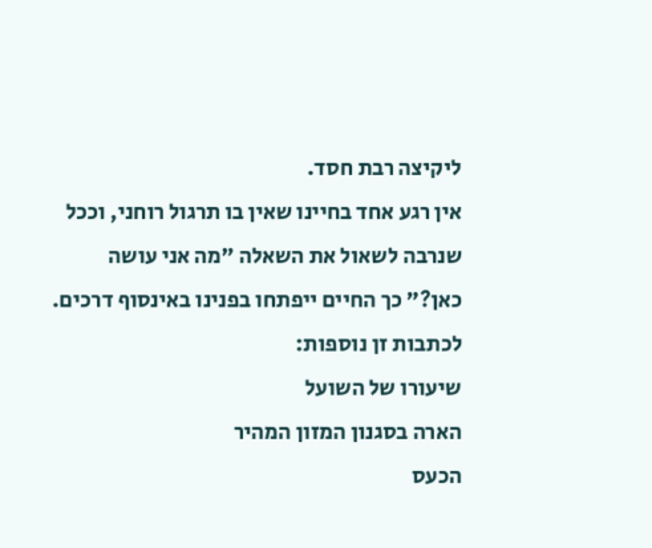ליקיצה רבת חסד.
אין רגע אחד בחיינו שאין בו תרגול רוחני, וככל שנרבה לשאול את השאלה "מה אני עושה כאן?" כך החיים ייפתחו בפנינו באינסוף דרכים.
לכתבות זן נוספות:
שיעורו של השועל
הארה בסגנון המזון המהיר
הכעס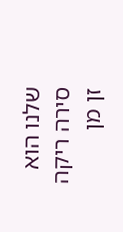שלנו הוא סירה ריקה
זן מן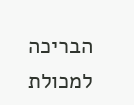הבריכה למכולת